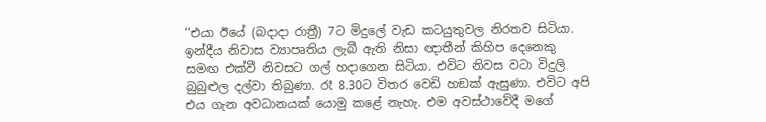‘‘එයා ඊයේ (බදාදා රාත්‍රී) 7ට මිදුලේ වැඩ කටයුතුවල නිරතව සිටියා. ඉන්දීය නිවාස ව්‍යාපෘතිය ලැබී ඇති නිසා ඥාතීන් කිහිප දෙනෙකු සමඟ එක්වී නිවසට ගල් හදාගෙන සිටියා. එවිට නිවස වටා විදුලි බුබුළුල දල්වා තිබුණා. රෑ 8.30ට විතර වෙඩි හඞක් ඇසුණා. එවිට අපි එය ගැන අවධානයක් යොමු කළේ නැහැ. එම අවස්ථාවේදී මගේ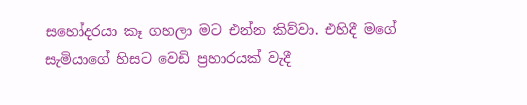සහෝදරයා කෑ ගහලා මට එන්න කිව්වා. එහිදී මගේ සැමියාගේ හිසට වෙඩි ප්‍රහාරයක් වැදී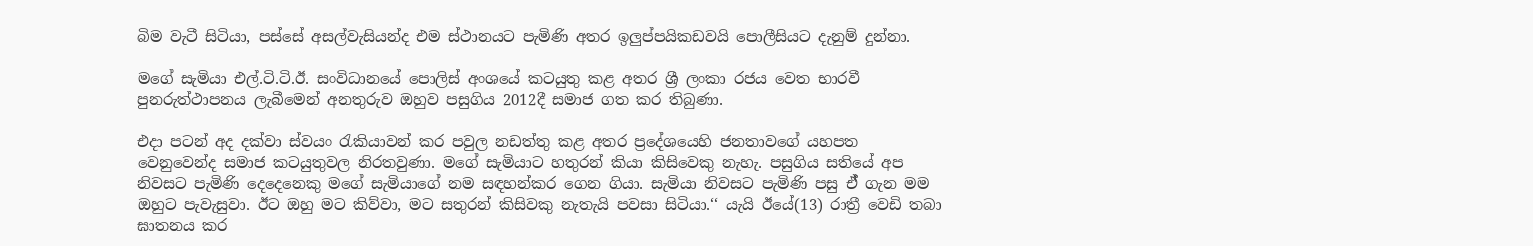බිම වැටී සිටියා, පස්සේ අසල්වැසියන්ද එම ස්ථානයට පැමිණි අතර ඉලුප්පයිකඩවයි පොලීසියට දැනුම් දුන්නා.

මගේ සැමියා එල්.ටි.ටි.ඊ. සංවිධානයේ පොලිස් අංශයේ කටයුතු කළ අතර ශ්‍රී ලංකා රජය වෙත භාරවී පුනරුත්ථාපනය ලැබීමෙන් අනතුරුව ඔහුව පසුගිය 2012දී සමාජ ගත කර තිබුණා.

එදා පටන් අද දක්වා ස්වයං රැකියාවන් කර පවුල නඩත්තු කළ අතර ප්‍රදේශයෙහි ජනතාවගේ යහපත වෙනුවෙන්ද සමාජ කටයුතුවල නිරතවුණා. මගේ සැමියාට හතුරන් කියා කිසිවෙකු නැහැ. පසුගිය සතියේ අප නිවසට පැමිණි දෙදෙනෙකු මගේ සැමියාගේ නම සඳහන්කර ගෙන ගියා. සැමියා නිවසට පැමිණි පසු ඒ් ගැන මම ඔහුට පැවැසුවා. ඊට ඔහු මට කිව්වා, මට සතුරන් කිසිවකු නැතැයි පවසා සිටියා.‘‘ යැයි ඊයේ(13) රාත්‍රී වෙඩි තබා ඝාතනය කර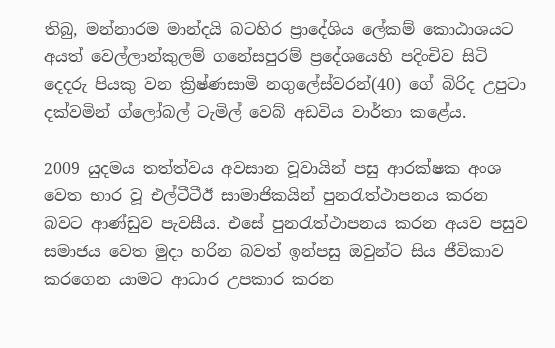තිබු, මන්නාරම මාන්දයි බටහිර ප්‍රාදේශිය ලේකම් කොඨාශයට අයත් වෙල්ලාන්කුලම් ගනේසපුරම් ප්‍රදේශයෙහි පදිංචිව සිටි දෙදරු පියකු වන ක්‍රිෂ්ණසාමි නගුලේස්වරන්(40) ගේ බිරිද උපුටා දක්වමින් ග්ලෝබල් ටැමිල් වෙබ් අඩවිය වාර්තා කළේය.

2009 යුදමය තත්ත්වය අවසාන වූවායින් පසු ආරක්ෂක අංශ වෙත භාර වූ එල්ටීටීඊ සාමාජිකයින් පුනරැත්ථාපනය කරන බවට ආණ්ඩුව පැවසීය. එසේ පුනරැත්ථාපනය කරන අයව පසුව සමාජය වෙත මුදා හරින බවත් ඉන්පසු ඔවුන්ට සිය ජීවිකාව කරගෙන යාමට ආධාර උපකාර කරන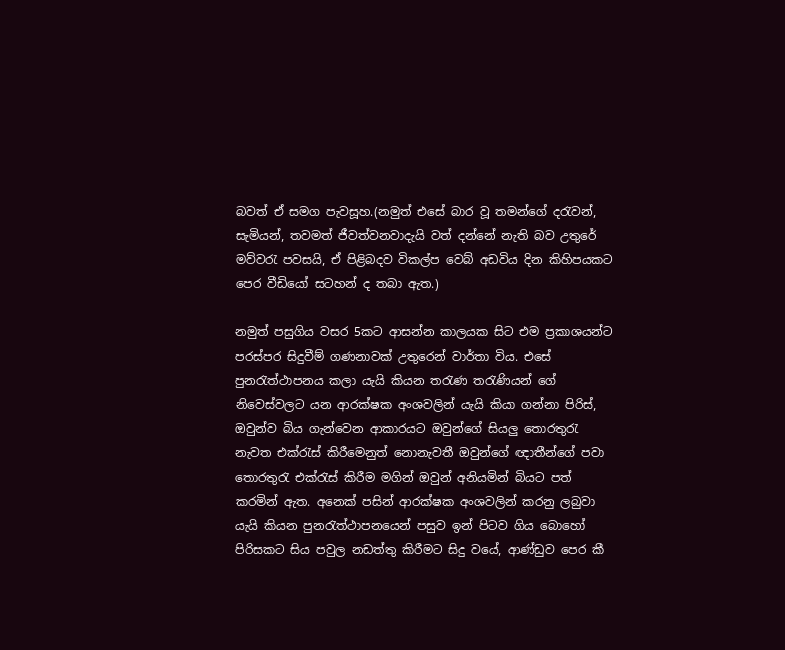බවත් ඒ සමග පැවසූහ.(නමුත් එසේ බාර වූ තමන්ගේ දරැවන්, සැමියන්, තවමත් ජීවත්වනවාදැයි වත් දන්නේ නැති බව උතුරේ මව්වරැ පවසයි, ඒ පිළිබදව විකල්ප වෙබ් අඩවිය දින කිහිපයකට පෙර වීඩියෝ සටහන් ද තබා ඇත.)

නමුත් පසුගිය වසර 5කට ආසන්න කාලයක සිට එම ප්‍රකාශයන්ට පරස්පර සිදුවීම් ගණනාවක් උතුරෙන් වාර්තා විය. එසේ පුනරැත්ථාපනය කලා යැයි කියන තරැණ තරැණියන් ගේ නිවෙස්වලට යන ආරක්ෂක අංශවලින් යැයි කියා ගන්නා පිරිස්, ඔවුන්ව බිය ගැන්වෙන ආකාරයට ඔවුන්ගේ සියලු තොරතුරැ නැවත එක්රැස් කිරීමෙනුත් නොනැවතී ඔවුන්ගේ ඥාතීන්ගේ පවා තොරතුරැ එක්රැස් කිරීම මගින් ඔවුන් අනියමින් බියට පත් කරමින් ඇත. අනෙක් පසින් ආරක්ෂක අංශවලින් කරනු ලබුවා යැයි කියන පුනරැත්ථාපනයෙන් පසුව ඉන් පිටව ගිය බොහෝ පිරිසකට සිය පවුල නඩත්තු කිරීමට සිදු වයේ, ආණ්ඩුව පෙර කී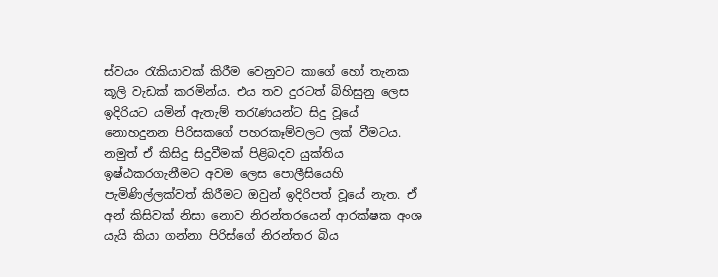ස්වයං රැකියාවක් කිරීම වෙනුවට කාගේ හෝ තැනක කූලි වැඩක් කරමින්ය. එය තව දුරටත් බිහිසුනු ලෙස ඉදිරියට යමින් ඇතැම් තරැණයන්ට සිදු වූයේ නොහදුනන පිරිසකගේ පහරකෑම්වලට ලක් වීමටය. නමුත් ඒ කිසිදු සිදුවීමක් පිළිබදව යුක්තිය ඉෂ්ඨකරගැනීමට අවම ලෙස පොලීසියෙහි පැමිණිල්ලක්වත් කිරීමට ඔවුන් ඉදිරිපත් වූයේ නැත. ඒ අන් කිසිවක් නිසා නොව නිරන්තරයෙන් ආරක්ෂක අංශ යැයි කියා ගන්නා පිරිස්ගේ නිරන්තර බිය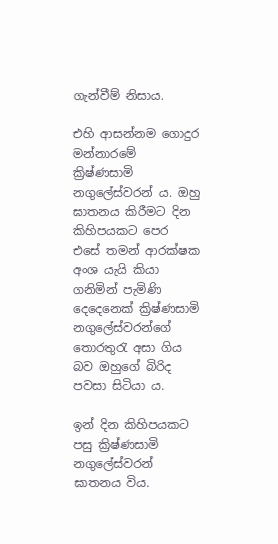ගැන්වීම් නිසාය.

එහි ආසන්නම ගොදුර මන්නාරමේ ක්‍රිෂ්ණසාමි නගුලේස්වරන් ය. ඔහු ඝාතනය කිරීමට දින කිහිපයකට පෙර එසේ තමන් ආරක්ෂක අංශ යැයි කියා ගනිමින් පැමිණි දෙදෙනෙක් ක්‍රිෂ්ණසාමි නගුලේස්වරන්ගේ තොරතුරැ අසා ගිය බව ඔහුගේ බිරිද පවසා සිටියා ය.

ඉන් දින කිහිපයකට පසු ක්‍රිෂ්ණසාමි නගුලේස්වරන් ඝාතනය විය.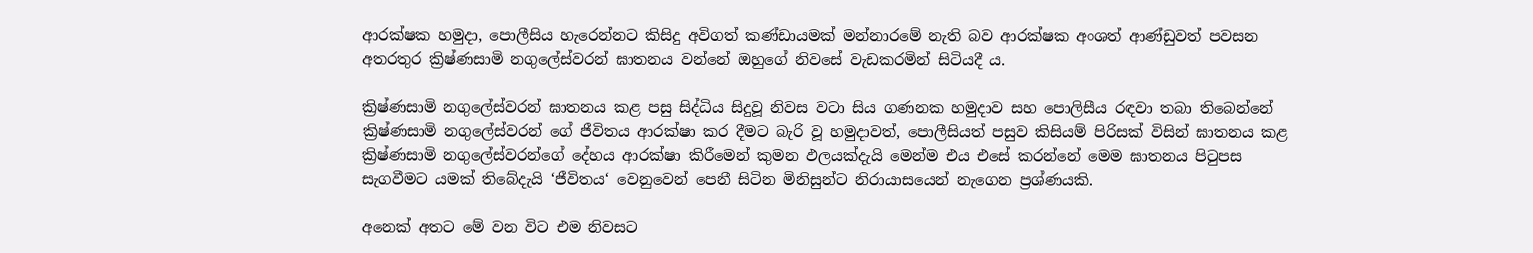ආරක්ෂක හමුදා, පොලීසිය හැරෙන්නට කිසිදු අවිගත් කණ්ඩායමක් මන්නාරමේ නැති බව ආරක්ෂක අංශත් ආණ්ඩුවත් පවසන අතරතුර ක්‍රිෂ්ණසාමි නගුලේස්වරන් ඝාතනය වන්නේ ඔහුගේ නිවසේ වැඩකරමින් සිටියදී ය.

ක්‍රිෂ්ණසාමි නගුලේස්වරන් ඝාතනය කළ පසු සිද්ධිය සිදුවූ නිවස වටා සිය ගණනක හමුදාව සහ පොලිසීය රඳවා තබා තිබෙන්නේ ක්‍රිෂ්ණසාමි නගුලේස්වරන් ගේ ජීවිතය ආරක්ෂා කර දීමට බැරි වූ හමුදාවත්, පොලීසියත් පසුව කිසියම් පිරිසක් විසින් ඝාතනය කළ ක්‍රිෂ්ණසාමි නගුලේස්වරන්ගේ දේහය ආරක්ෂා කිරීමෙන් කුමන ඵලයක්දැයි මෙන්ම එය එසේ කරන්නේ මෙම ඝාතනය පිටුපස සැගවීමට යමක් තිබේදැයි ‘ජීවිතය‘ වෙනුවෙන් පෙනී සිටින මිනිසුන්ට නිරායාසයෙන් නැගෙන ප්‍රශ්ණයකි.

අනෙක් අතට මේ වන විට එම නිවසට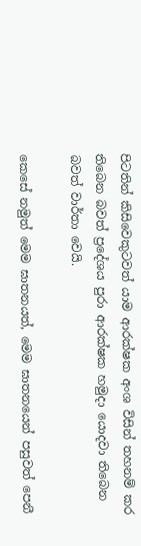පිටතින් කිසිවෙකුටවත් යාම ආරක්ෂක අංශ විසින් තහනම් කර තිබෙන බවත් ප්‍රදේශය පුරා ආරක්ෂක හමුදා යොදවා තිබෙන බවත් වාර්තා වෙයි.

කෙසේ නමුත් මෙම ඝාතනයත්, මෙම ඝාතනයෙන් පසුවත් පෙනී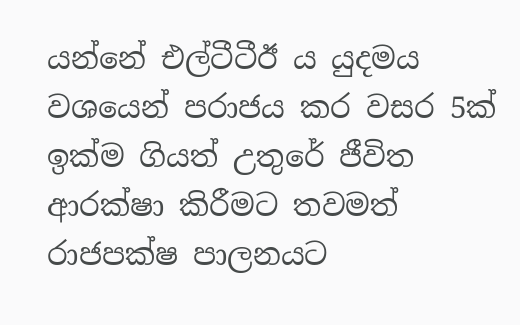යන්නේ එල්ටීටීඊ ය යුදමය වශයෙන් පරාජය කර වසර 5ක් ඉක්ම ගියත් උතුරේ ජීවිත ආරක්ෂා කිරීමට තවමත් රාජපක්ෂ පාලනයට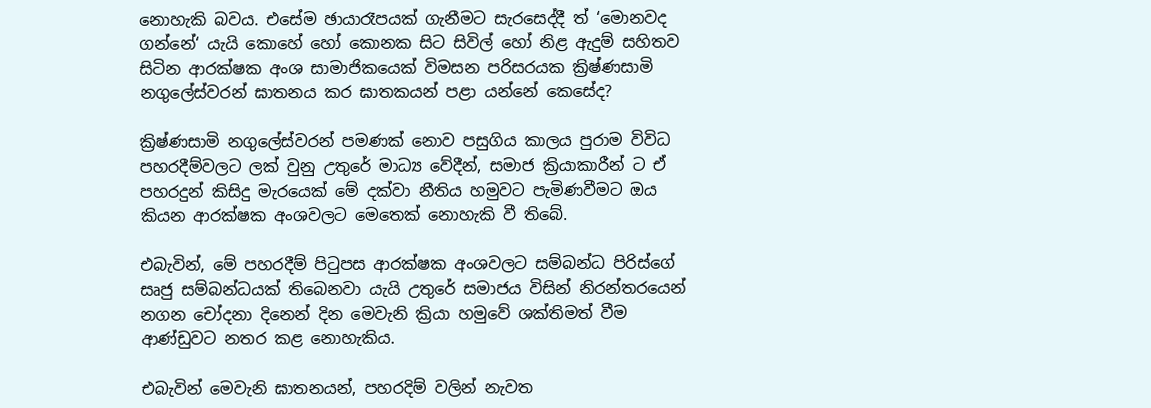නොහැකි බවය. එසේම ඡායාරෑපයක් ගැනීමට සැරසෙද්දී ත් ‘මොනවද ගන්නේ‘ යැයි කොහේ හෝ කොනක සිට සිවිල් හෝ නිළ ඇදුම් සහිතව සිටින ආරක්ෂක අංශ සාමාජිකයෙක් විමසන පරිසරයක ක්‍රිෂ්ණසාමි නගුලේස්වරන් ඝාතනය කර ඝාතකයන් පළා යන්නේ කෙසේද?

ක්‍රිෂ්ණසාමි නගුලේස්වරන් පමණක් නොව පසුගිය කාලය පුරාම විවිධ පහරදීම්වලට ලක් වුනු උතුරේ මාධ්‍ය වේදීන්, සමාජ ක්‍රියාකාරීන් ට ඒ පහරදුන් කිසිදු මැරයෙක් මේ දක්වා නීතිය හමුවට පැමිණවීමට ඔය කියන ආරක්ෂක අංශවලට මෙතෙක් නොහැකි වී තිබේ.

එබැවින්, මේ පහරදීම් පිටුපස ආරක්ෂක අංශවලට සම්බන්ධ පිරිස්ගේ සෘජු සම්බන්ධයක් තිබෙනවා යැයි උතුරේ සමාජය විසින් නිරන්තරයෙන් නගන චෝදනා දිනෙන් දින මෙවැනි ක්‍රියා හමුවේ ශක්තිමත් වීම ආණ්ඩුවට නතර කළ නොහැකිය.

එබැවින් මෙවැනි ඝාතනයන්, පහරදිම් වලින් නැවත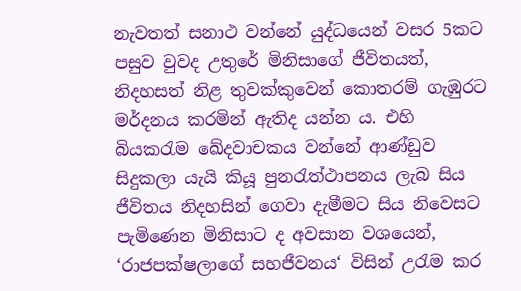නැවතත් සනාථ වන්නේ යුද්ධයෙන් වසර 5කට පසුව වුවද උතුරේ මිනිසාගේ ජීවිතයත්, නිදහසත් නිළ තුවක්කුවෙන් කොතරම් ගැඹුරට මර්දනය කරමින් ඇතිද යන්න ය. එහි බියකරැම ඛේදවාචකය වන්නේ ආණ්ඩුව සිදුකලා යැයි කියූ පුනරැත්ථාපනය ලැබ සිය ජීවිතය නිදහසින් ගෙවා දැමීමට සිය නිවෙසට පැමිණෙන මිනිසාට ද අවසාන වශයෙන්, ‘රාජපක්ෂලාගේ සහජීවනය‘ විසින් උරැම කර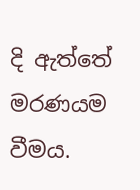දි ඇත්තේ මරණයම වීමය.